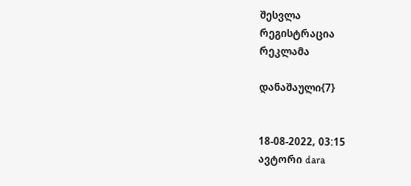შესვლა
რეგისტრაცია
რეკლამა

დანაშაული{7}


18-08-2022, 03:15
ავტორი dara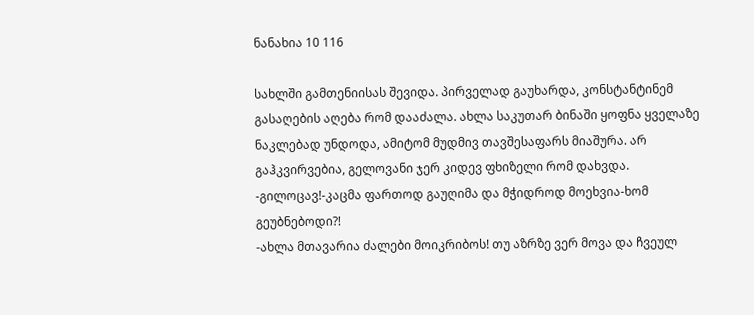ნანახია 10 116

სახლში გამთენიისას შევიდა. პირველად გაუხარდა, კონსტანტინემ გასაღების აღება რომ დააძალა. ახლა საკუთარ ბინაში ყოფნა ყველაზე ნაკლებად უნდოდა, ამიტომ მუდმივ თავშესაფარს მიაშურა. არ გაჰკვირვებია, გელოვანი ჯერ კიდევ ფხიზელი რომ დახვდა.
-გილოცავ!-კაცმა ფართოდ გაუღიმა და მჭიდროდ მოეხვია-ხომ გეუბნებოდი?!
-ახლა მთავარია ძალები მოიკრიბოს! თუ აზრზე ვერ მოვა და ჩვეულ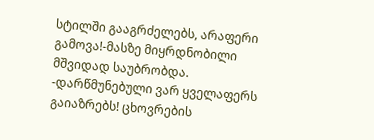სტილში გააგრძელებს, არაფერი გამოვა!-მასზე მიყრდნობილი მშვიდად საუბრობდა.
-დარწმუნებული ვარ ყველაფერს გაიაზრებს! ცხოვრების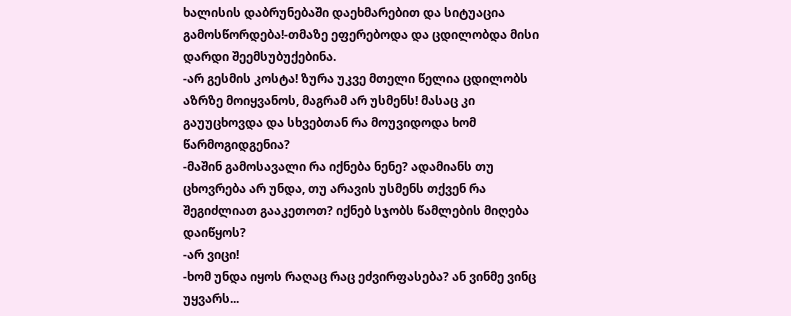ხალისის დაბრუნებაში დაეხმარებით და სიტუაცია გამოსწორდება!-თმაზე ეფერებოდა და ცდილობდა მისი დარდი შეემსუბუქებინა.
-არ გესმის კოსტა! ზურა უკვე მთელი წელია ცდილობს აზრზე მოიყვანოს, მაგრამ არ უსმენს! მასაც კი გაუუცხოვდა და სხვებთან რა მოუვიდოდა ხომ წარმოგიდგენია?
-მაშინ გამოსავალი რა იქნება ნენე? ადამიანს თუ ცხოვრება არ უნდა, თუ არავის უსმენს თქვენ რა შეგიძლიათ გააკეთოთ? იქნებ სჯობს წამლების მიღება დაიწყოს?
-არ ვიცი!
-ხომ უნდა იყოს რაღაც რაც ეძვირფასება? ან ვინმე ვინც უყვარს...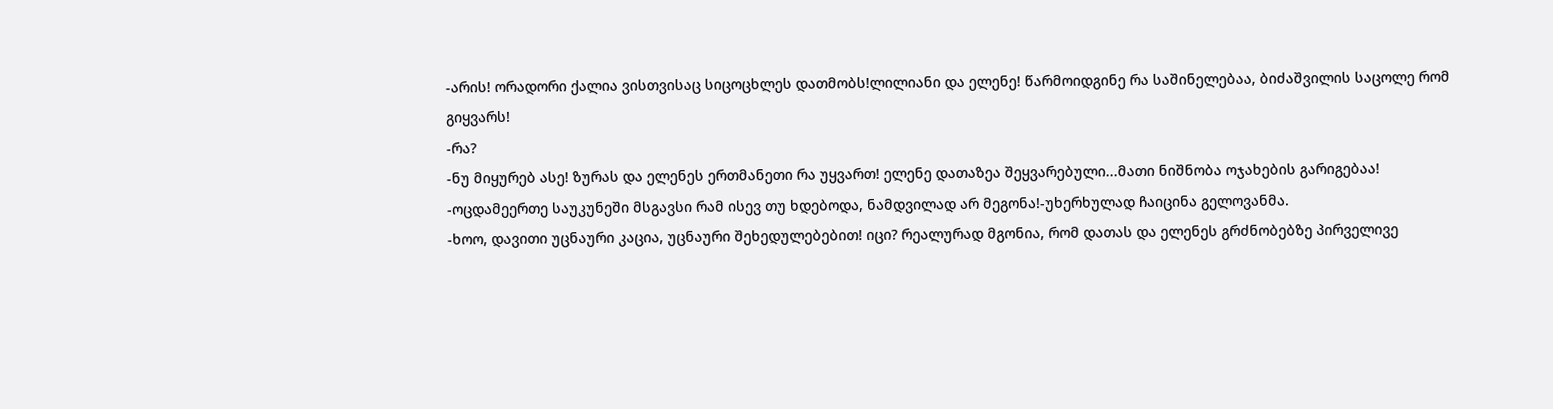-არის! ორადორი ქალია ვისთვისაც სიცოცხლეს დათმობს!ლილიანი და ელენე! წარმოიდგინე რა საშინელებაა, ბიძაშვილის საცოლე რომ გიყვარს!
-რა?
-ნუ მიყურებ ასე! ზურას და ელენეს ერთმანეთი რა უყვართ! ელენე დათაზეა შეყვარებული...მათი ნიშნობა ოჯახების გარიგებაა!
-ოცდამეერთე საუკუნეში მსგავსი რამ ისევ თუ ხდებოდა, ნამდვილად არ მეგონა!-უხერხულად ჩაიცინა გელოვანმა.
-ხოო, დავითი უცნაური კაცია, უცნაური შეხედულებებით! იცი? რეალურად მგონია, რომ დათას და ელენეს გრძნობებზე პირველივე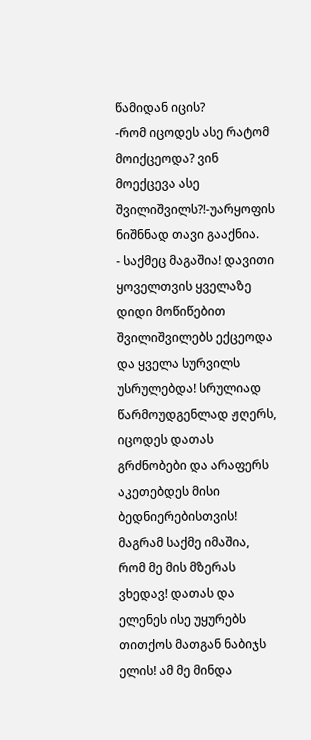წამიდან იცის?
-რომ იცოდეს ასე რატომ მოიქცეოდა? ვინ მოექცევა ასე შვილიშვილს?!-უარყოფის ნიშნნად თავი გააქნია.
- საქმეც მაგაშია! დავითი ყოველთვის ყველაზე დიდი მოწიწებით შვილიშვილებს ექცეოდა და ყველა სურვილს უსრულებდა! სრულიად წარმოუდგენლად ჟღერს, იცოდეს დათას გრძნობები და არაფერს აკეთებდეს მისი ბედნიერებისთვის! მაგრამ საქმე იმაშია, რომ მე მის მზერას ვხედავ! დათას და ელენეს ისე უყურებს თითქოს მათგან ნაბიჯს ელის! ამ მე მინდა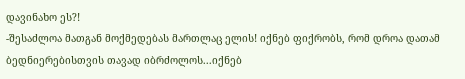დავინახო ეს?!
-შესაძლოა მათგან მოქმედებას მართლაც ელის! იქნებ ფიქრობს, რომ დროა დათამ ბედნიერებისთვის თავად იბრძოლოს...იქნებ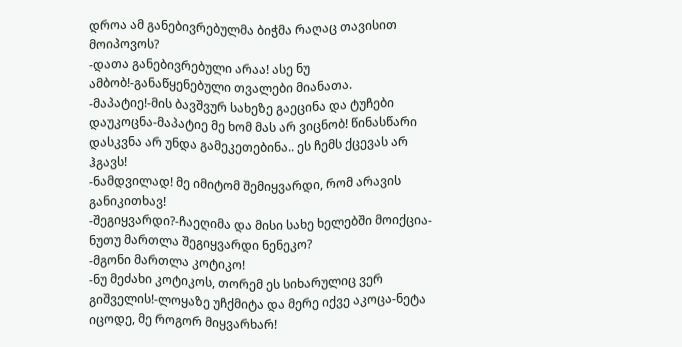დროა ამ განებივრებულმა ბიჭმა რაღაც თავისით მოიპოვოს?
-დათა განებივრებული არაა! ასე ნუ ამბობ!-განაწყენებული თვალები მიანათა.
-მაპატიე!-მის ბავშვურ სახეზე გაეცინა და ტუჩები დაუკოცნა-მაპატიე მე ხომ მას არ ვიცნობ! წინასწარი დასკვნა არ უნდა გამეკეთებინა.. ეს ჩემს ქცევას არ ჰგავს!
-ნამდვილად! მე იმიტომ შემიყვარდი, რომ არავის განიკითხავ!
-შეგიყვარდი?-ჩაეღიმა და მისი სახე ხელებში მოიქცია-ნუთუ მართლა შეგიყვარდი ნენეკო?
-მგონი მართლა კოტიკო!
-ნუ მეძახი კოტიკოს, თორემ ეს სიხარულიც ვერ გიშველის!-ლოყაზე უჩქმიტა და მერე იქვე აკოცა-ნეტა იცოდე, მე როგორ მიყვარხარ!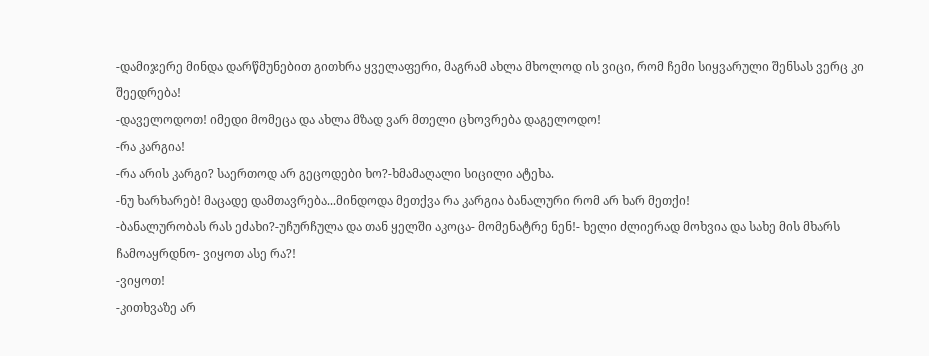-დამიჯერე მინდა დარწმუნებით გითხრა ყველაფერი, მაგრამ ახლა მხოლოდ ის ვიცი, რომ ჩემი სიყვარული შენსას ვერც კი შეედრება!
-დაველოდოთ! იმედი მომეცა და ახლა მზად ვარ მთელი ცხოვრება დაგელოდო!
-რა კარგია!
-რა არის კარგი? საერთოდ არ გეცოდები ხო?-ხმამაღალი სიცილი ატეხა.
-ნუ ხარხარებ! მაცადე დამთავრება...მინდოდა მეთქვა რა კარგია ბანალური რომ არ ხარ მეთქი!
-ბანალურობას რას ეძახი?-უჩურჩულა და თან ყელში აკოცა- მომენატრე ნენ!- ხელი ძლიერად მოხვია და სახე მის მხარს ჩამოაყრდნო- ვიყოთ ასე რა?!
-ვიყოთ!
-კითხვაზე არ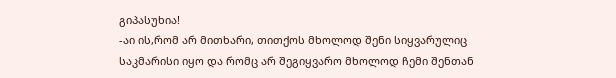გიპასუხია!
-აი ის,რომ არ მითხარი, თითქოს მხოლოდ შენი სიყვარულიც საკმარისი იყო და რომც არ შეგიყვარო მხოლოდ ჩემი შენთან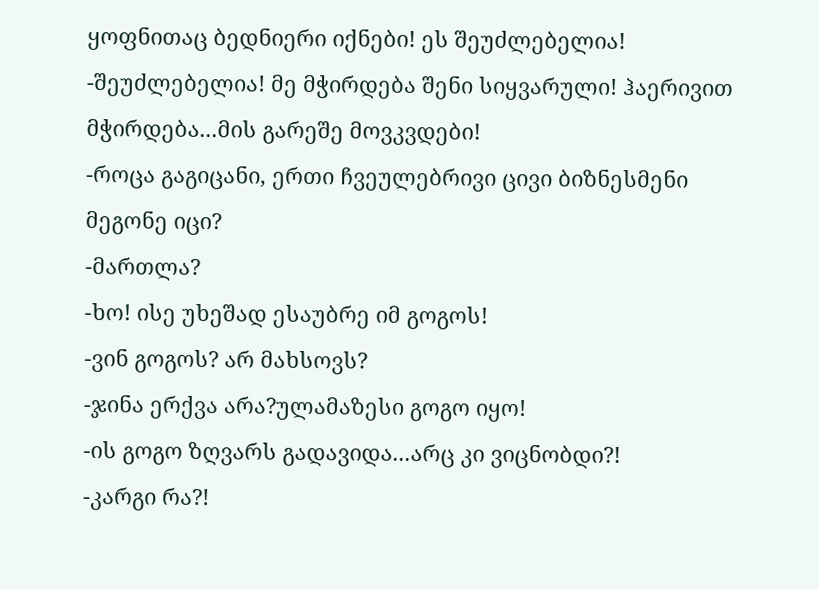ყოფნითაც ბედნიერი იქნები! ეს შეუძლებელია!
-შეუძლებელია! მე მჭირდება შენი სიყვარული! ჰაერივით მჭირდება...მის გარეშე მოვკვდები!
-როცა გაგიცანი, ერთი ჩვეულებრივი ცივი ბიზნესმენი მეგონე იცი?
-მართლა?
-ხო! ისე უხეშად ესაუბრე იმ გოგოს!
-ვინ გოგოს? არ მახსოვს?
-ჯინა ერქვა არა?ულამაზესი გოგო იყო!
-ის გოგო ზღვარს გადავიდა...არც კი ვიცნობდი?!
-კარგი რა?!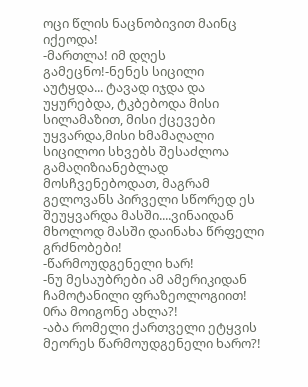ოცი წლის ნაცნობივით მაინც იქეოდა!
-მართლა! იმ დღეს გამეცნო!-ნენეს სიცილი აუტყდა... ტავად იჯდა და უყურებდა, ტკბებოდა მისი სილამაზით, მისი ქცევები უყვარდა,მისი ხმამაღალი სიცილოი სხვებს შესაძლოა გამაღიზიანებლად მოსჩვენებოდათ, მაგრამ გელოვანს პირველი სწორედ ეს შეუყვარდა მასში....ვინაიდან მხოლოდ მასში დაინახა წრფელი გრძნობები!
-წარმოუდგენელი ხარ!
-ნუ მესაუბრები ამ ამერიკიდან ჩამოტანილი ფრაზეოლოგიით!
0რა მოიგონე ახლა?!
-აბა რომელი ქართველი ეტყვის მეორეს წარმოუდგენელი ხარო?!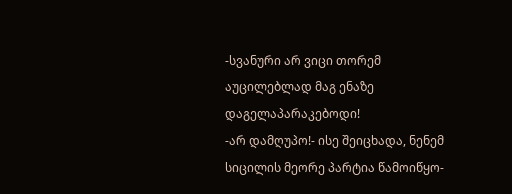-სვანური არ ვიცი თორემ აუცილებლად მაგ ენაზე დაგელაპარაკებოდი!
-არ დამღუპო!- ისე შეიცხადა, ნენემ სიცილის მეორე პარტია წამოიწყო-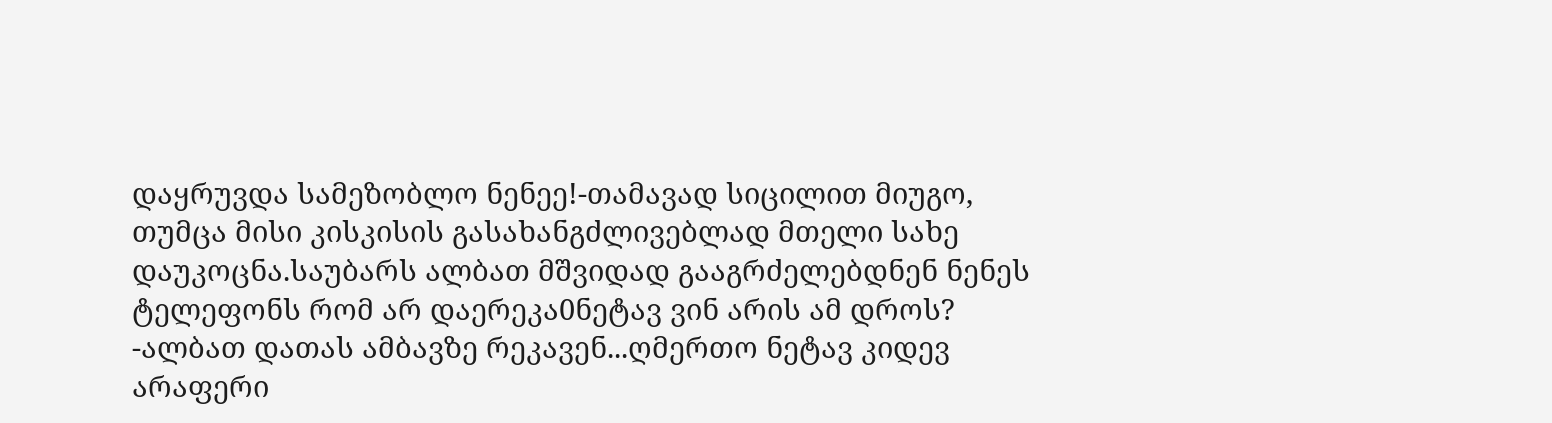დაყრუვდა სამეზობლო ნენეე!-თამავად სიცილით მიუგო, თუმცა მისი კისკისის გასახანგძლივებლად მთელი სახე დაუკოცნა.საუბარს ალბათ მშვიდად გააგრძელებდნენ ნენეს ტელეფონს რომ არ დაერეკა0ნეტავ ვინ არის ამ დროს?
-ალბათ დათას ამბავზე რეკავენ...ღმერთო ნეტავ კიდევ არაფერი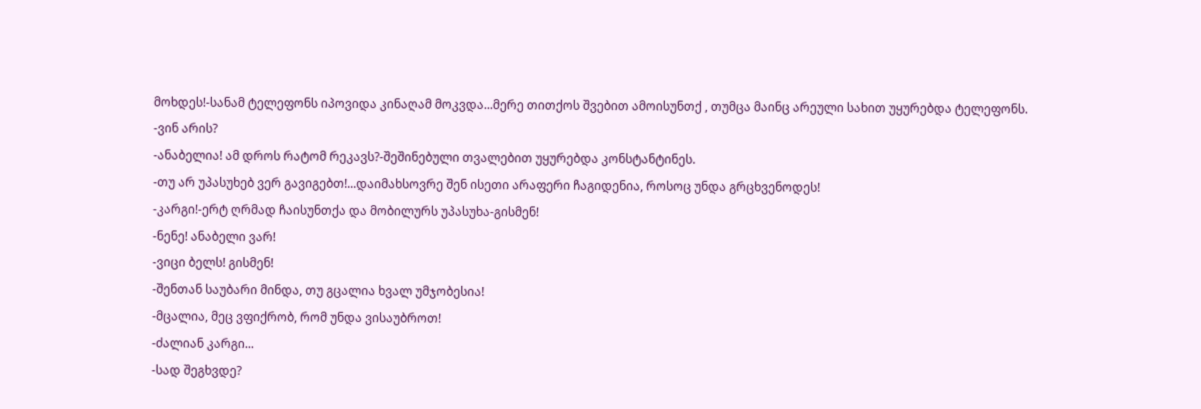მოხდეს!-სანამ ტელეფონს იპოვიდა კინაღამ მოკვდა...მერე თითქოს შვებით ამოისუნთქ , თუმცა მაინც არეული სახით უყურებდა ტელეფონს.
-ვინ არის?
-ანაბელია! ამ დროს რატომ რეკავს?-შეშინებული თვალებით უყურებდა კონსტანტინეს.
-თუ არ უპასუხებ ვერ გავიგებთ!...დაიმახსოვრე შენ ისეთი არაფერი ჩაგიდენია, როსოც უნდა გრცხვენოდეს!
-კარგი!-ერტ ღრმად ჩაისუნთქა და მობილურს უპასუხა-გისმენ!
-ნენე! ანაბელი ვარ!
-ვიცი ბელს! გისმენ!
-შენთან საუბარი მინდა, თუ გცალია ხვალ უმჯობესია!
-მცალია, მეც ვფიქრობ, რომ უნდა ვისაუბროთ!
-ძალიან კარგი...
-სად შეგხვდე?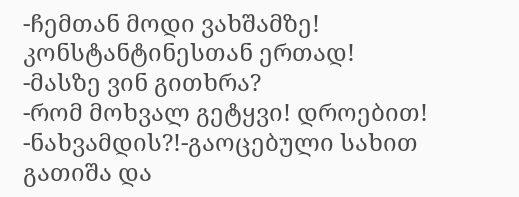-ჩემთან მოდი ვახშამზე! კონსტანტინესთან ერთად!
-მასზე ვინ გითხრა?
-რომ მოხვალ გეტყვი! დროებით!
-ნახვამდის?!-გაოცებული სახით გათიშა და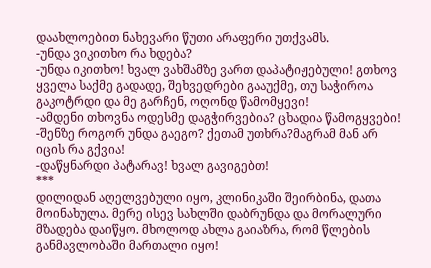დაახლოებით ნახევარი წუთი არაფერი უთქვამს.
-უნდა ვიკითხო რა ხდება?
-უნდა იკითხო! ხვალ ვახშამზე ვართ დაპატიჟებული! გთხოვ ყველა საქმე გადადე, შეხვედრები გააუქმე, თუ საჭიროა გაკოტრდი და მე გარჩენ, ოღონდ წამომყევი!
-ამდენი თხოვნა ოდესმე დაგჭირვებია? ცხადია წამოგყვები!
-შენზე როგორ უნდა გაეგო? ქეთამ უთხრა?მაგრამ მან არ იცის რა გქვია!
-დაწყნარდი პატარავ! ხვალ გავიგებთ!
***
დილიდან აღელვებული იყო, კლინიკაში შეირბინა, დათა მოინახულა. მერე ისევ სახლში დაბრუნდა და მორალური მზადება დაიწყო. მხოლოდ ახლა გაიაზრა, რომ წლების განმავლობაში მართალი იყო!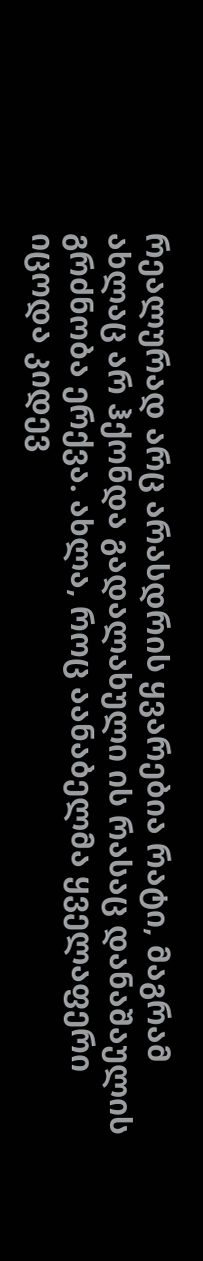რეალურად არც არასდრის ყვარებია რატი, მაგრამ ახლაც არ ჰქონდა გადალახული ის რასაც დანაშაულის გრძნობა ერქვა. ახლა, როც აანაბელმა ყველაფერი იცოდა კიდევ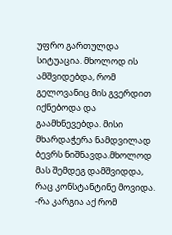უფრო გართულდა სიტუაცია. მხოლოდ ის ამშვიდებდა, რომ გელოვანიც მის გვერდით იქნებოდა და გაამხნევებდა. მისი მხარდაჭერა ნამდვილად ბევრს ნიშნავდა.მხოლოდ მას შემდეგ დამშვიდდა, რაც კონსტანტინე მოვიდა.
-რა კარგია აქ რომ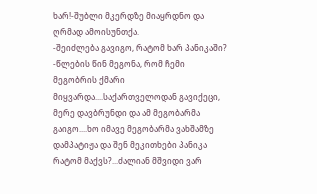ხარ!-შუბლი მკერდზე მიაყრდნო და ღრმად ამოისუნთქა.
-შეიძლება გავიგო, რატომ ხარ პანიკაში?
-წლების წინ მეგონა, რომ ჩემი მეგობრის ქმარი მიყვარდა....საქართველოდან გავიქეცი, მერე დავბრუნდი და ამ მეგობარმა გაიგო....ხო იმავე მეგობარმა ვახშამზე დამპატიჟა და შენ მეკითხები პანიკა რატომ მაქვს?...ძალიან მშვიდი ვარ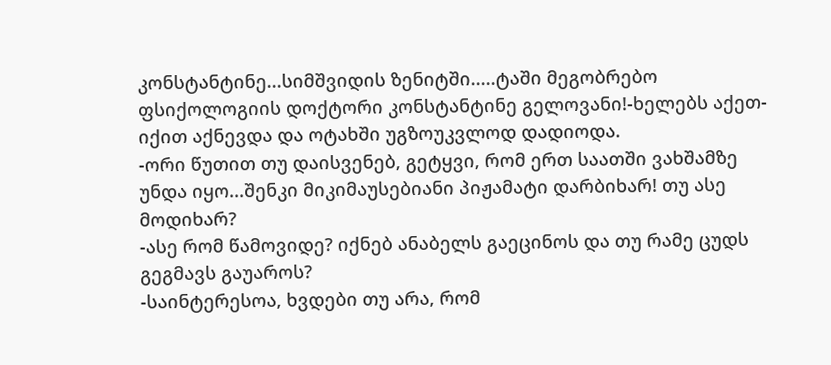კონსტანტინე...სიმშვიდის ზენიტში.....ტაში მეგობრებო ფსიქოლოგიის დოქტორი კონსტანტინე გელოვანი!-ხელებს აქეთ-იქით აქნევდა და ოტახში უგზოუკვლოდ დადიოდა.
-ორი წუთით თუ დაისვენებ, გეტყვი, რომ ერთ საათში ვახშამზე უნდა იყო...შენკი მიკიმაუსებიანი პიჟამატი დარბიხარ! თუ ასე მოდიხარ?
-ასე რომ წამოვიდე? იქნებ ანაბელს გაეცინოს და თუ რამე ცუდს გეგმავს გაუაროს?
-საინტერესოა, ხვდები თუ არა, რომ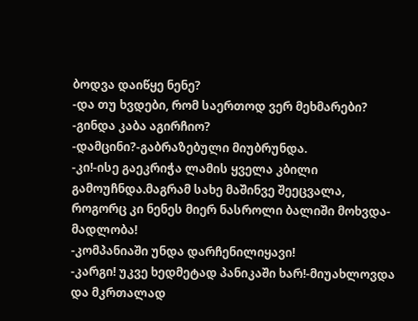ბოდვა დაიწყე ნენე?
-და თუ ხვდები, რომ საერთოდ ვერ მეხმარები?
-გინდა კაბა აგირჩიო?
-დამცინი?-გაბრაზებული მიუბრუნდა.
-კი!-ისე გაეკრიჭა ლამის ყველა კბილი გამოუჩნდა.მაგრამ სახე მაშინვე შეეცვალა, როგორც კი ნენეს მიერ ნასროლი ბალიში მოხვდა-მადლობა!
-კომპანიაში უნდა დარჩენილიყავი!
-კარგი! უკვე ხედმეტად პანიკაში ხარ!-მიუახლოვდა და მკრთალად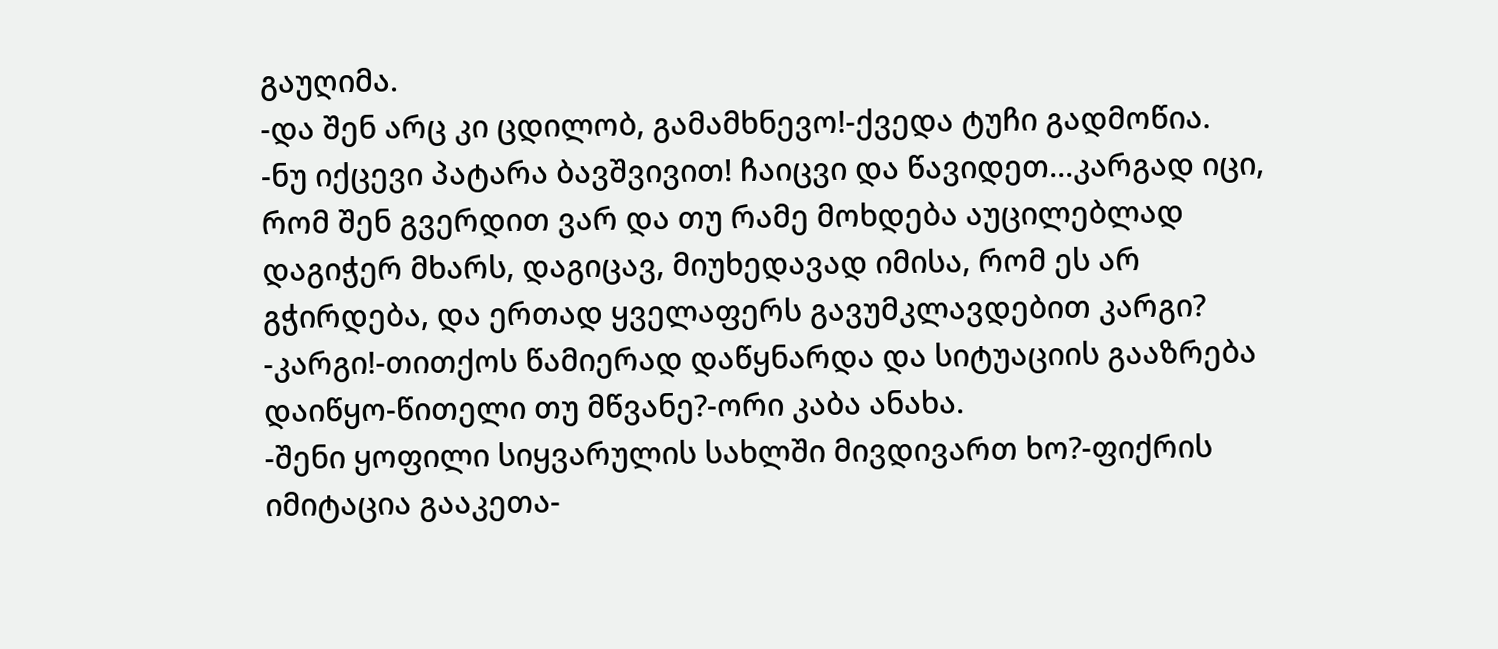გაუღიმა.
-და შენ არც კი ცდილობ, გამამხნევო!-ქვედა ტუჩი გადმოწია.
-ნუ იქცევი პატარა ბავშვივით! ჩაიცვი და წავიდეთ...კარგად იცი, რომ შენ გვერდით ვარ და თუ რამე მოხდება აუცილებლად დაგიჭერ მხარს, დაგიცავ, მიუხედავად იმისა, რომ ეს არ გჭირდება, და ერთად ყველაფერს გავუმკლავდებით კარგი?
-კარგი!-თითქოს წამიერად დაწყნარდა და სიტუაციის გააზრება დაიწყო-წითელი თუ მწვანე?-ორი კაბა ანახა.
-შენი ყოფილი სიყვარულის სახლში მივდივართ ხო?-ფიქრის იმიტაცია გააკეთა-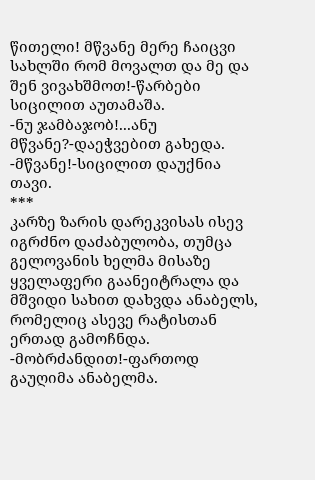წითელი! მწვანე მერე ჩაიცვი სახლში რომ მოვალთ და მე და შენ ვივახშმოთ!-წარბები სიცილით აუთამაშა.
-ნუ ჯამბაჯობ!...ანუ მწვანე?-დაეჭვებით გახედა.
-მწვანე!-სიცილით დაუქნია თავი.
***
კარზე ზარის დარეკვისას ისევ იგრძნო დაძაბულობა, თუმცა გელოვანის ხელმა მისაზე ყველაფერი გაანეიტრალა და მშვიდი სახით დახვდა ანაბელს, რომელიც ასევე რატისთან ერთად გამოჩნდა.
-მობრძანდით!-ფართოდ გაუღიმა ანაბელმა.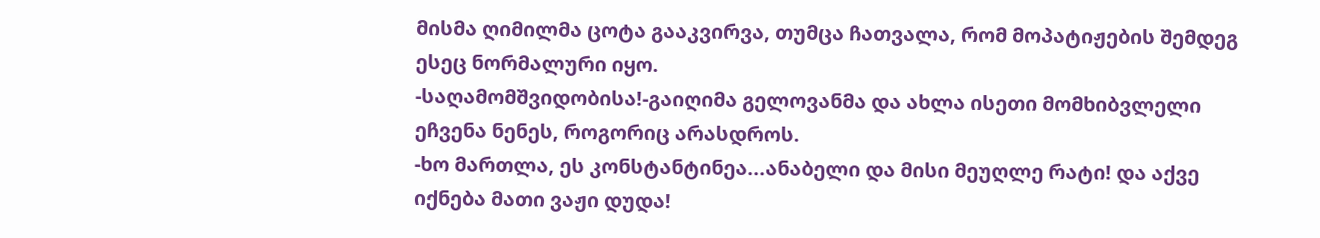მისმა ღიმილმა ცოტა გააკვირვა, თუმცა ჩათვალა, რომ მოპატიჟების შემდეგ ესეც ნორმალური იყო.
-საღამომშვიდობისა!-გაიღიმა გელოვანმა და ახლა ისეთი მომხიბვლელი ეჩვენა ნენეს, როგორიც არასდროს.
-ხო მართლა, ეს კონსტანტინეა...ანაბელი და მისი მეუღლე რატი! და აქვე იქნება მათი ვაჟი დუდა!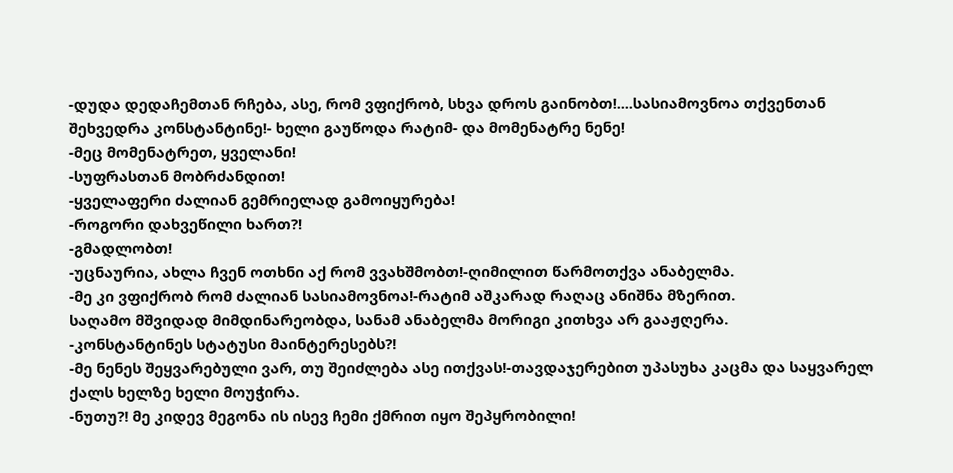-დუდა დედაჩემთან რჩება, ასე, რომ ვფიქრობ, სხვა დროს გაინობთ!....სასიამოვნოა თქვენთან შეხვედრა კონსტანტინე!- ხელი გაუწოდა რატიმ- და მომენატრე ნენე!
-მეც მომენატრეთ, ყველანი!
-სუფრასთან მობრძანდით!
-ყველაფერი ძალიან გემრიელად გამოიყურება!
-როგორი დახვეწილი ხართ?!
-გმადლობთ!
-უცნაურია, ახლა ჩვენ ოთხნი აქ რომ ვვახშმობთ!-ღიმილით წარმოთქვა ანაბელმა.
-მე კი ვფიქრობ რომ ძალიან სასიამოვნოა!-რატიმ აშკარად რაღაც ანიშნა მზერით.
საღამო მშვიდად მიმდინარეობდა, სანამ ანაბელმა მორიგი კითხვა არ გააჟღერა.
-კონსტანტინეს სტატუსი მაინტერესებს?!
-მე ნენეს შეყვარებული ვარ, თუ შეიძლება ასე ითქვას!-თავდაჯერებით უპასუხა კაცმა და საყვარელ ქალს ხელზე ხელი მოუჭირა.
-ნუთუ?! მე კიდევ მეგონა ის ისევ ჩემი ქმრით იყო შეპყრობილი!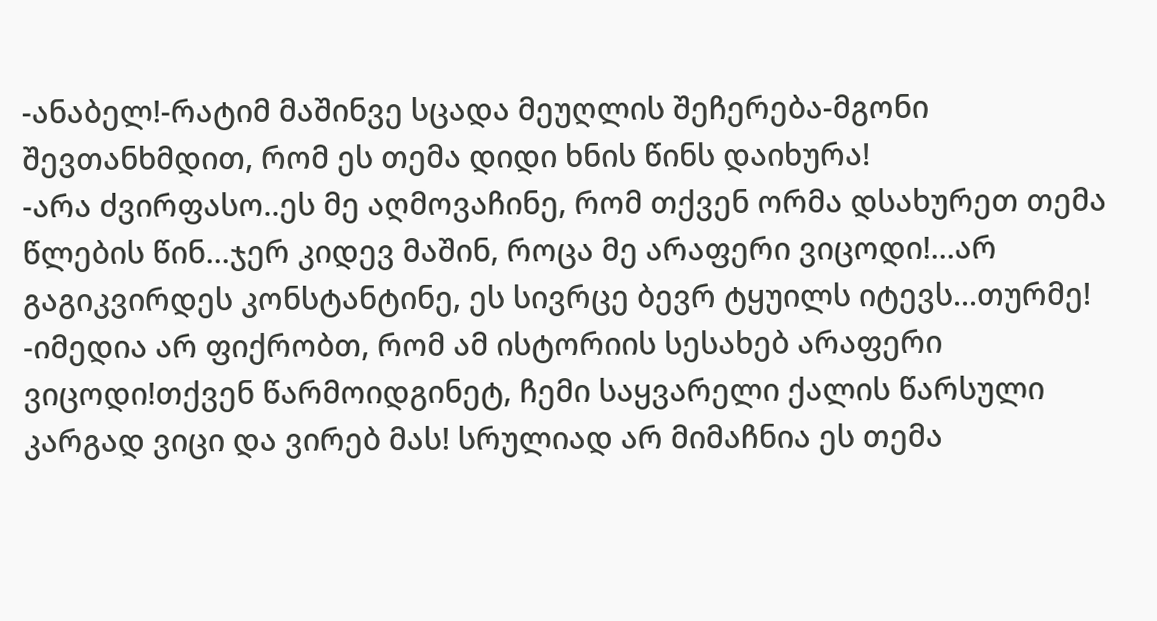-ანაბელ!-რატიმ მაშინვე სცადა მეუღლის შეჩერება-მგონი შევთანხმდით, რომ ეს თემა დიდი ხნის წინს დაიხურა!
-არა ძვირფასო..ეს მე აღმოვაჩინე, რომ თქვენ ორმა დსახურეთ თემა წლების წინ...ჯერ კიდევ მაშინ, როცა მე არაფერი ვიცოდი!...არ გაგიკვირდეს კონსტანტინე, ეს სივრცე ბევრ ტყუილს იტევს...თურმე!
-იმედია არ ფიქრობთ, რომ ამ ისტორიის სესახებ არაფერი ვიცოდი!თქვენ წარმოიდგინეტ, ჩემი საყვარელი ქალის წარსული კარგად ვიცი და ვირებ მას! სრულიად არ მიმაჩნია ეს თემა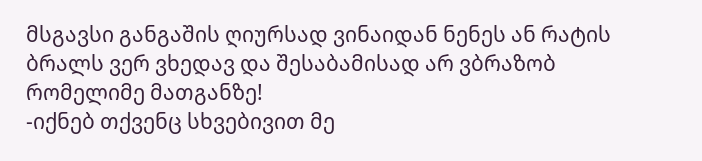მსგავსი განგაშის ღიურსად ვინაიდან ნენეს ან რატის ბრალს ვერ ვხედავ და შესაბამისად არ ვბრაზობ რომელიმე მათგანზე!
-იქნებ თქვენც სხვებივით მე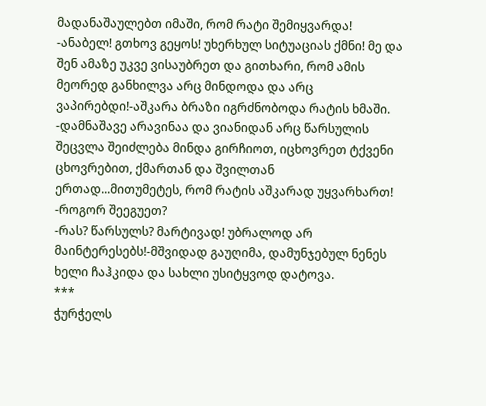მადანაშაულებთ იმაში, რომ რატი შემიყვარდა!
-ანაბელ! გთხოვ გეყოს! უხერხულ სიტუაციას ქმნი! მე და შენ ამაზე უკვე ვისაუბრეთ და გითხარი, რომ ამის მეორედ განხილვა არც მინდოდა და არც ვაპირებდი!-აშკარა ბრაზი იგრძნობოდა რატის ხმაში.
-დამნაშავე არავინაა და ვიანიდან არც წარსულის შეცვლა შეიძლება მინდა გირჩიოთ, იცხოვრეთ ტქვენი ცხოვრებით, ქმართან და შვილთან ერთად...მითუმეტეს, რომ რატის აშკარად უყვარხართ!
-როგორ შეეგუეთ?
-რას? წარსულს? მარტივად! უბრალოდ არ მაინტერესებს!-მშვიდად გაუღიმა, დამუნჯებულ ნენეს ხელი ჩაჰკიდა და სახლი უსიტყვოდ დატოვა.
***
ჭურჭელს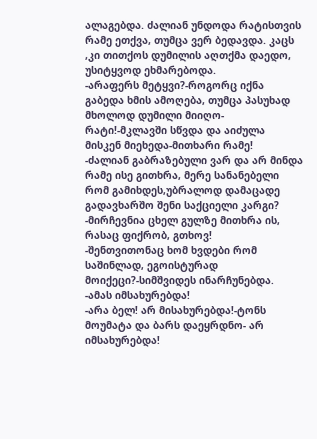ალაგებდა. ძალიან უნდოდა რატისთვის რამე ეთქვა, თუმცა ვერ ბედავდა. კაცს ,კი თითქოს დუმილის აღთქმა დაედო, უსიტყვოდ ეხმარებოდა.
-არაფერს მეტყვი?-როგორც იქნა გაბედა ხმის ამოღება, თუმცა პასუხად მხოლოდ დუმილი მიიღო-რატი!-მკლავში სწვდა და აიძულა მისკენ მიეხედა-მითხარი რამე!
-ძალიან გაბრაზებული ვარ და არ მინდა რამე ისე გითხრა, მერე სანანებელი რომ გამიხდეს,უბრალოდ დამაცადე გადავხარშო შენი საქციელი კარგი?
-მირჩევნია ცხელ გულზე მითხრა ის, რასაც ფიქრობ, გთხოვ!
-შენთვითონაც ხომ ხვდები რომ საშინლად, ეგოისტურად მოიქეცი?-სიმშვიდეს ინარჩუნებდა.
-ამას იმსახურებდა!
-არა ბელ! არ მისახურებდა!-ტონს მოუმატა და ბარს დაეყრდნო- არ იმსახურებდა!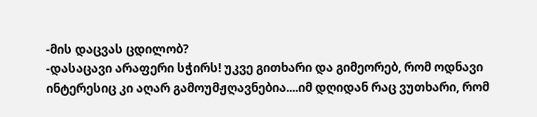-მის დაცვას ცდილობ?
-დასაცავი არაფერი სჭირს! უკვე გითხარი და გიმეორებ, რომ ოდნავი ინტერესიც კი აღარ გამოუმჟღავნებია....იმ დღიდან რაც ვუთხარი, რომ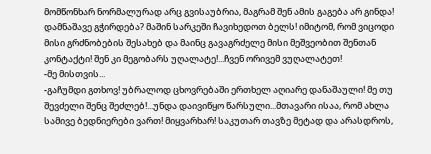მომწონხარ ნორმალურად არც გვისაუბრია, მაგრამ შენ ამის გაგება არ გინდა! დამნაშავე გჭირდება? მაშინ სარკეში ჩავიხედოთ ბელს! იმიტომ, რომ ვიცოდი მისი გრძნობების შესახებ და მაინც გავაგრძელე მისი მეშვეობით შენთან კონტაქტი! შენ კი მეგობარს უღალატე!...ჩვენ ორივემ ვუღალატეთ!
-მე მისთვის...
-გაჩუმდი გთხოვ! უბრალოდ ცხოვრებაში ერთხელ აღიარე დანაშაული! მე თუ შევძელი შენც შეძლებ!...უნდა დაივიწყო წარსული...მთავარი ისაა, რომ ახლა სამივე ბედნიერები ვართ! მიყვარხარ! საკუთარ თავზე მეტად და არასდროს,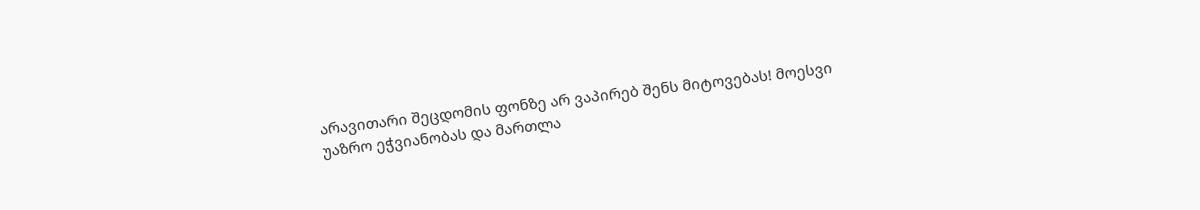არავითარი შეცდომის ფონზე არ ვაპირებ შენს მიტოვებას! მოესვი უაზრო ეჭვიანობას და მართლა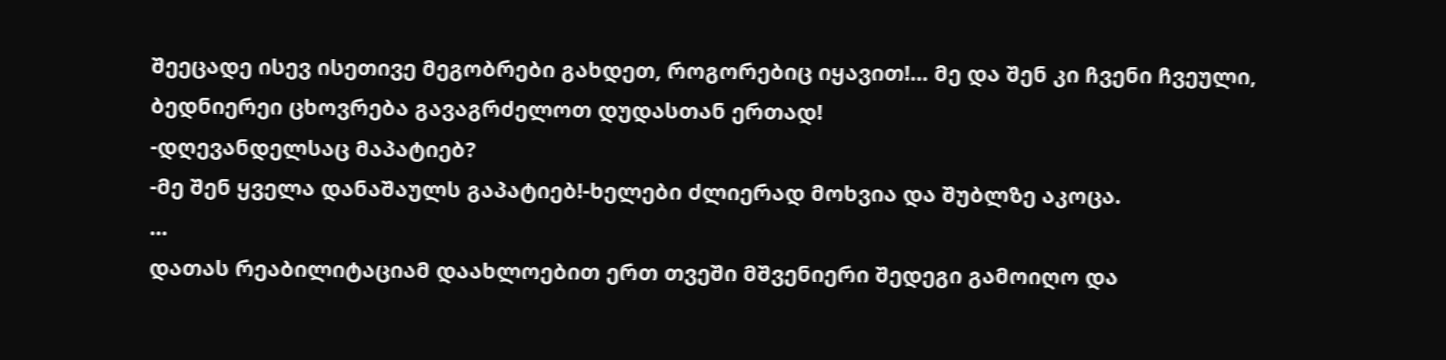შეეცადე ისევ ისეთივე მეგობრები გახდეთ, როგორებიც იყავით!... მე და შენ კი ჩვენი ჩვეული, ბედნიერეი ცხოვრება გავაგრძელოთ დუდასთან ერთად!
-დღევანდელსაც მაპატიებ?
-მე შენ ყველა დანაშაულს გაპატიებ!-ხელები ძლიერად მოხვია და შუბლზე აკოცა.
...
დათას რეაბილიტაციამ დაახლოებით ერთ თვეში მშვენიერი შედეგი გამოიღო და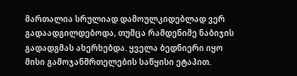მართალია სრულიად დამოულკიდებლად ვერ გადაადგილდებოდა, თუმცა რამდენიმე ნაბიჯის გადადგმას ახერხებდა. ყველა ბედნიერი იყო მისი გამოჯანმრთელების საწყისი ეტაპით.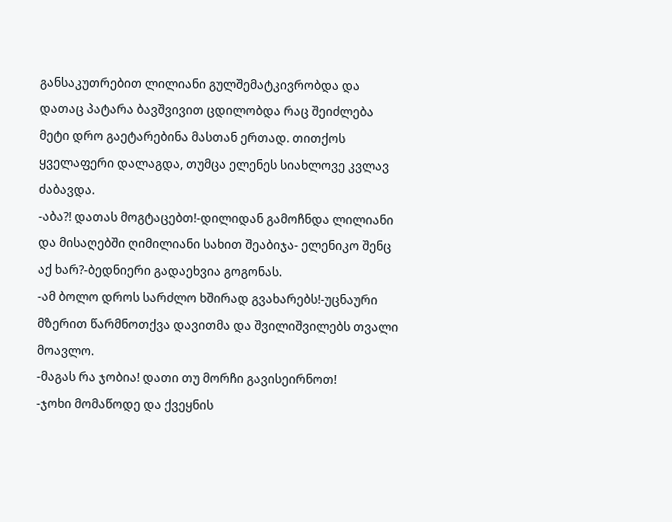განსაკუთრებით ლილიანი გულშემატკივრობდა და დათაც პატარა ბავშვივით ცდილობდა რაც შეიძლება მეტი დრო გაეტარებინა მასთან ერთად. თითქოს ყველაფერი დალაგდა, თუმცა ელენეს სიახლოვე კვლავ ძაბავდა.
-აბა?! დათას მოგტაცებთ!-დილიდან გამოჩნდა ლილიანი და მისაღებში ღიმილიანი სახით შეაბიჯა- ელენიკო შენც აქ ხარ?-ბედნიერი გადაეხვია გოგონას.
-ამ ბოლო დროს სარძლო ხშირად გვახარებს!-უცნაური მზერით წარმნოთქვა დავითმა და შვილიშვილებს თვალი მოავლო.
-მაგას რა ჯობია! დათი თუ მორჩი გავისეირნოთ!
-ჯოხი მომაწოდე და ქვეყნის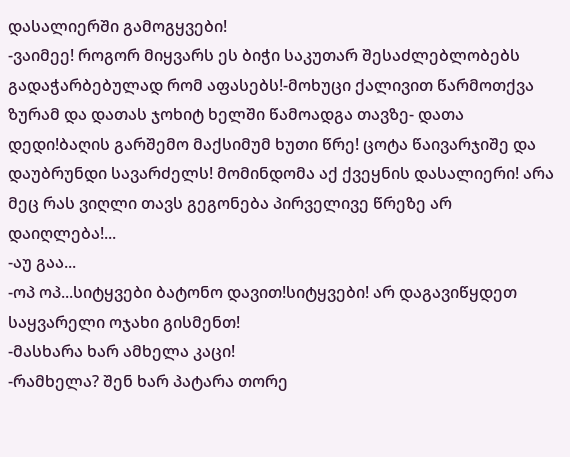დასალიერში გამოგყვები!
-ვაიმეე! როგორ მიყვარს ეს ბიჭი საკუთარ შესაძლებლობებს გადაჭარბებულად რომ აფასებს!-მოხუცი ქალივით წარმოთქვა ზურამ და დათას ჯოხიტ ხელში წამოადგა თავზე- დათა დედი!ბაღის გარშემო მაქსიმუმ ხუთი წრე! ცოტა წაივარჯიშე და დაუბრუნდი სავარძელს! მომინდომა აქ ქვეყნის დასალიერი! არა მეც რას ვიღლი თავს გეგონება პირველივე წრეზე არ დაიღლება!...
-აუ გაა...
-ოპ ოპ...სიტყვები ბატონო დავით!სიტყვები! არ დაგავიწყდეთ საყვარელი ოჯახი გისმენთ!
-მასხარა ხარ ამხელა კაცი!
-რამხელა? შენ ხარ პატარა თორე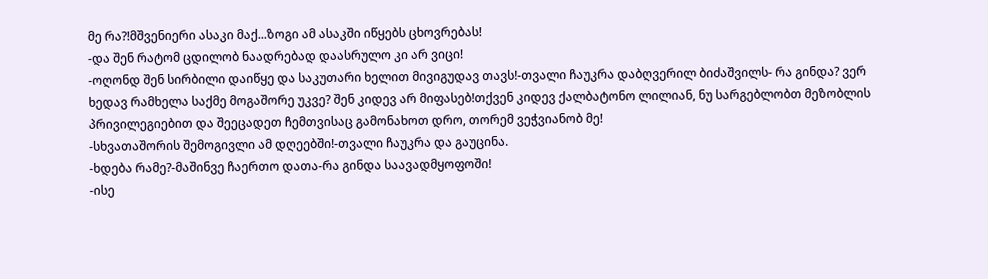მე რა?!მშვენიერი ასაკი მაქ...ზოგი ამ ასაკში იწყებს ცხოვრებას!
-და შენ რატომ ცდილობ ნაადრებად დაასრულო კი არ ვიცი!
-ოღონდ შენ სირბილი დაიწყე და საკუთარი ხელით მივიგუდავ თავს!-თვალი ჩაუკრა დაბღვერილ ბიძაშვილს- რა გინდა? ვერ ხედავ რამხელა საქმე მოგაშორე უკვე? შენ კიდევ არ მიფასებ!თქვენ კიდევ ქალბატონო ლილიან, ნუ სარგებლობთ მეზობლის პრივილეგიებით და შეეცადეთ ჩემთვისაც გამონახოთ დრო, თორემ ვეჭვიანობ მე!
-სხვათაშორის შემოგივლი ამ დღეებში!-თვალი ჩაუკრა და გაუცინა.
-ხდება რამე?-მაშინვე ჩაერთო დათა-რა გინდა საავადმყოფოში!
-ისე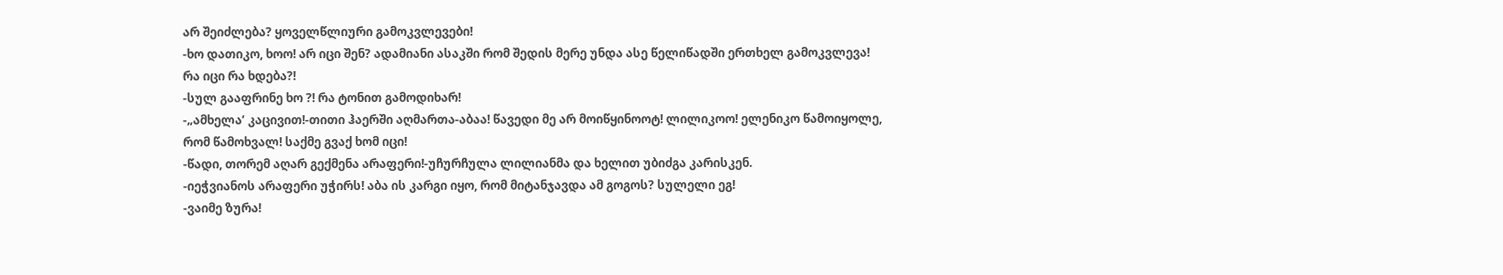არ შეიძლება? ყოველწლიური გამოკვლევები!
-ხო დათიკო, ხოო! არ იცი შენ? ადამიანი ასაკში რომ შედის მერე უნდა ასე წელიწადში ერთხელ გამოკვლევა! რა იცი რა ხდება?!
-სულ გააფრინე ხო ?! რა ტონით გამოდიხარ!
-„ამხელა’ კაცივით!-თითი ჰაერში აღმართა-აბაა! წავედი მე არ მოიწყინოოტ! ლილიკოო! ელენიკო წამოიყოლე, რომ წამოხვალ! საქმე გვაქ ხომ იცი!
-წადი, თორემ აღარ გექმენა არაფერი!-უჩურჩულა ლილიანმა და ხელით უბიძგა კარისკენ.
-იეჭვიანოს არაფერი უჭირს! აბა ის კარგი იყო, რომ მიტანჯავდა ამ გოგოს? სულელი ეგ!
-ვაიმე ზურა!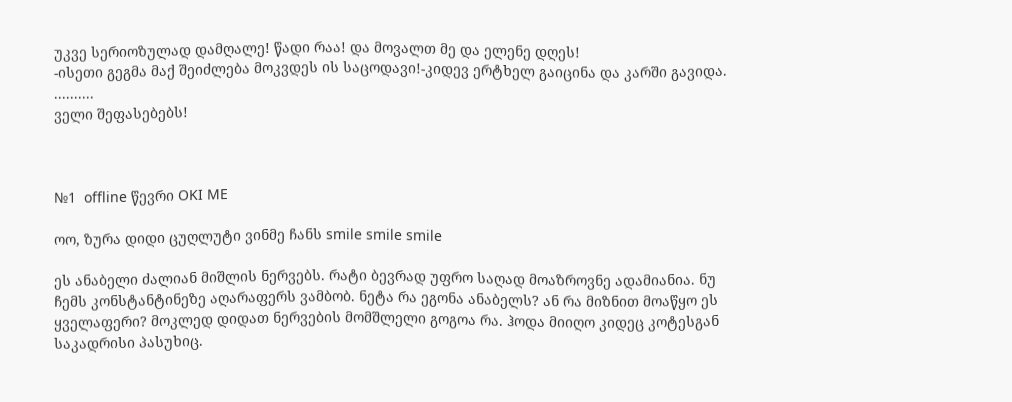უკვე სერიოზულად დამღალე! წადი რაა! და მოვალთ მე და ელენე დღეს!
-ისეთი გეგმა მაქ შეიძლება მოკვდეს ის საცოდავი!-კიდევ ერტხელ გაიცინა და კარში გავიდა.
..........
ველი შეფასებებს!



№1  offline წევრი OKI ME

ოო, ზურა დიდი ცუღლუტი ვინმე ჩანს smile smile smile

ეს ანაბელი ძალიან მიშლის ნერვებს. რატი ბევრად უფრო საღად მოაზროვნე ადამიანია. ნუ ჩემს კონსტანტინეზე აღარაფერს ვამბობ. ნეტა რა ეგონა ანაბელს? ან რა მიზნით მოაწყო ეს ყველაფერი? მოკლედ დიდათ ნერვების მომშლელი გოგოა რა. ჰოდა მიიღო კიდეც კოტესგან საკადრისი პასუხიც.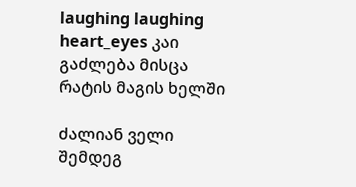laughing laughing heart_eyes კაი გაძლება მისცა რატის მაგის ხელში

ძალიან ველი შემდეგ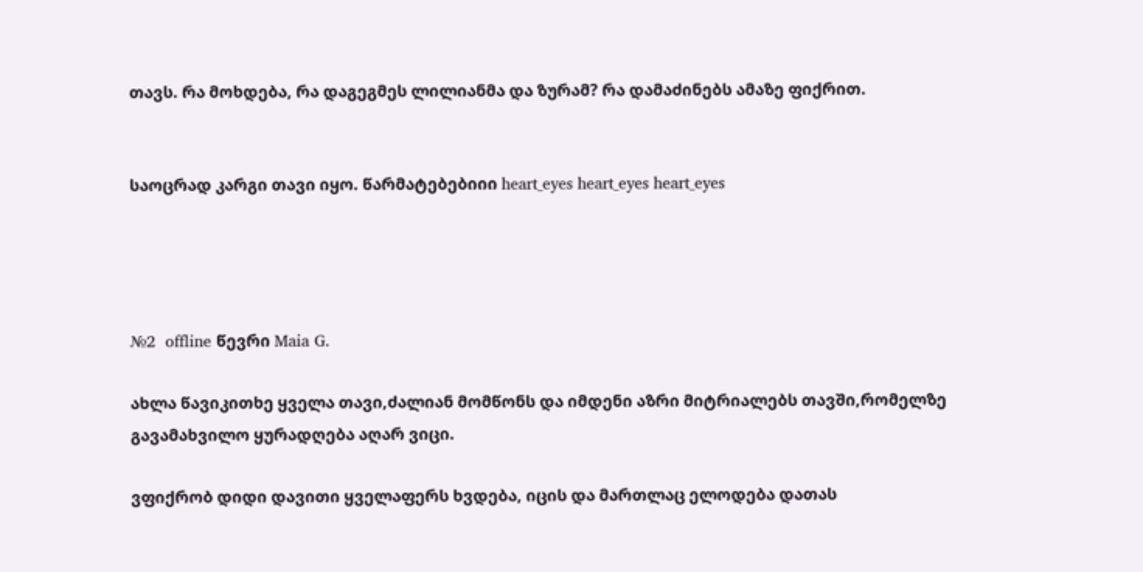თავს. რა მოხდება, რა დაგეგმეს ლილიანმა და ზურამ? რა დამაძინებს ამაზე ფიქრით.


საოცრად კარგი თავი იყო. წარმატებებიიი heart_eyes heart_eyes heart_eyes




№2  offline წევრი Maia G.

ახლა წავიკითხე ყველა თავი,ძალიან მომწონს და იმდენი აზრი მიტრიალებს თავში,რომელზე გავამახვილო ყურადღება აღარ ვიცი.

ვფიქრობ დიდი დავითი ყველაფერს ხვდება, იცის და მართლაც ელოდება დათას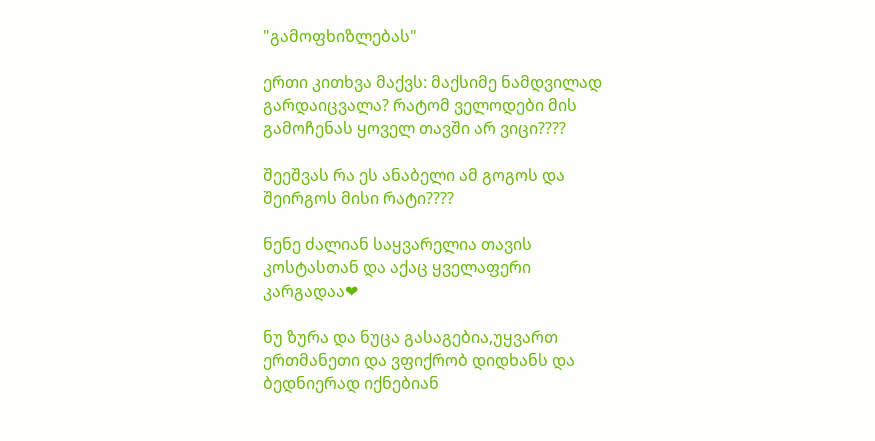"გამოფხიზლებას"

ერთი კითხვა მაქვს: მაქსიმე ნამდვილად გარდაიცვალა? რატომ ველოდები მის გამოჩენას ყოველ თავში არ ვიცი????

შეეშვას რა ეს ანაბელი ამ გოგოს და შეირგოს მისი რატი????

ნენე ძალიან საყვარელია თავის კოსტასთან და აქაც ყველაფერი კარგადაა❤

ნუ ზურა და ნუცა გასაგებია,უყვართ ერთმანეთი და ვფიქრობ დიდხანს და ბედნიერად იქნებიან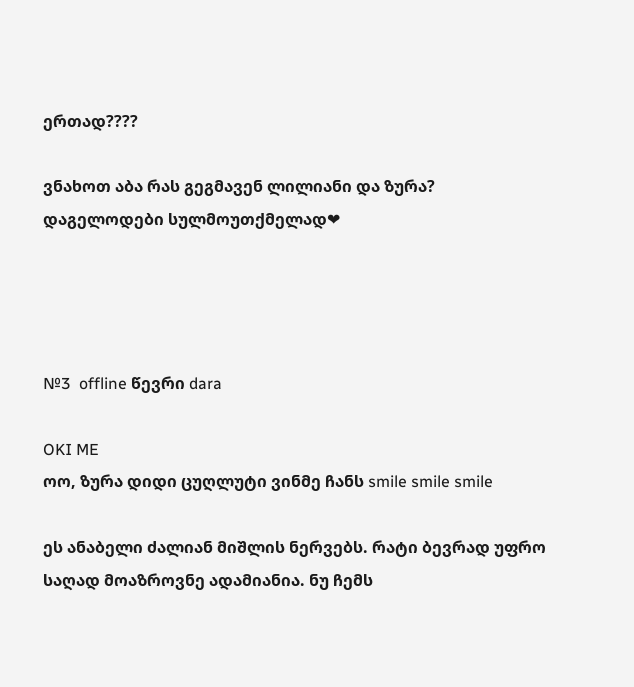ერთად????

ვნახოთ აბა რას გეგმავენ ლილიანი და ზურა? დაგელოდები სულმოუთქმელად❤




№3  offline წევრი dara

OKI ME
ოო, ზურა დიდი ცუღლუტი ვინმე ჩანს smile smile smile

ეს ანაბელი ძალიან მიშლის ნერვებს. რატი ბევრად უფრო საღად მოაზროვნე ადამიანია. ნუ ჩემს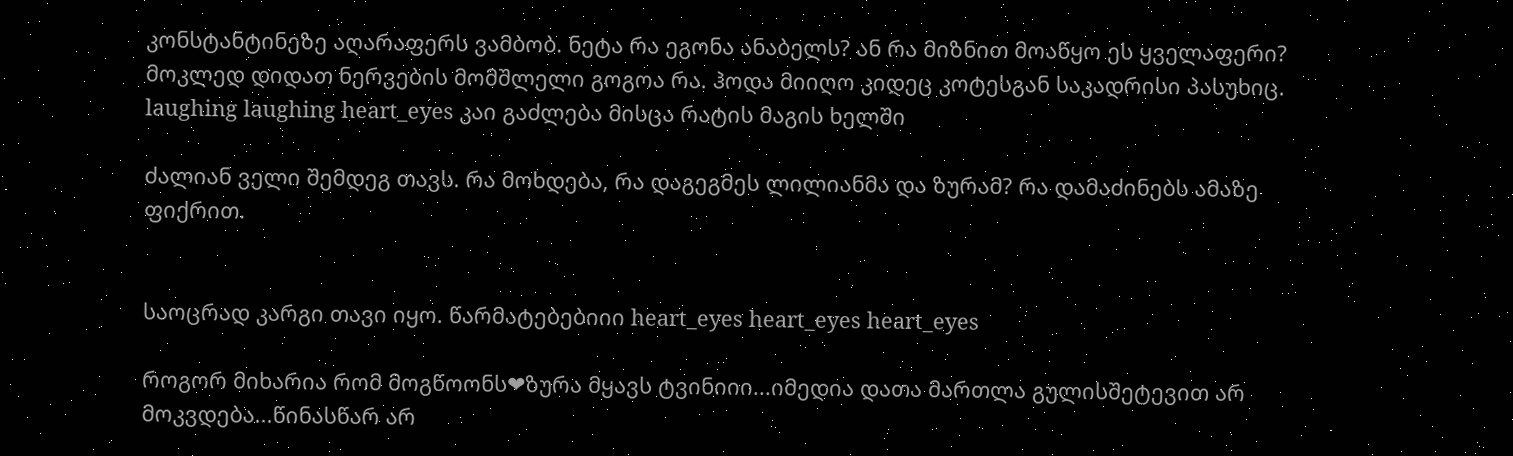კონსტანტინეზე აღარაფერს ვამბობ. ნეტა რა ეგონა ანაბელს? ან რა მიზნით მოაწყო ეს ყველაფერი? მოკლედ დიდათ ნერვების მომშლელი გოგოა რა. ჰოდა მიიღო კიდეც კოტესგან საკადრისი პასუხიც. laughing laughing heart_eyes კაი გაძლება მისცა რატის მაგის ხელში

ძალიან ველი შემდეგ თავს. რა მოხდება, რა დაგეგმეს ლილიანმა და ზურამ? რა დამაძინებს ამაზე ფიქრით.


საოცრად კარგი თავი იყო. წარმატებებიიი heart_eyes heart_eyes heart_eyes

როგორ მიხარია რომ მოგწოონს❤ზურა მყავს ტვინიიი...იმედია დათა მართლა გულისშეტევით არ მოკვდება...წინასწარ არ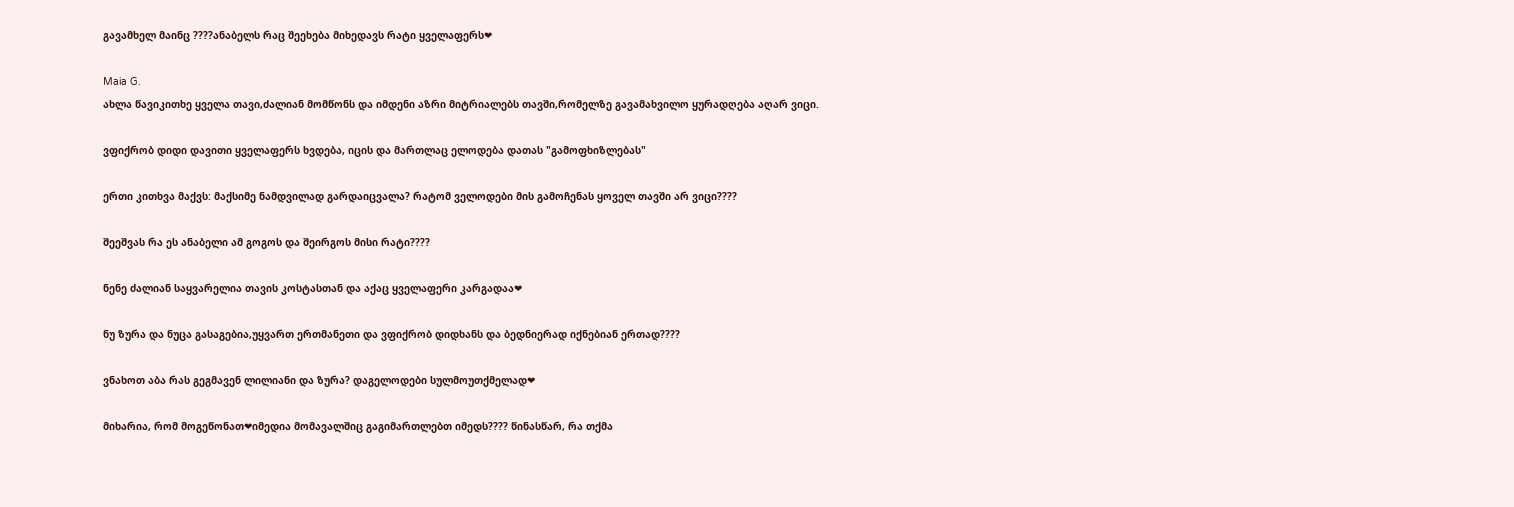გავამხელ მაინც ????ანაბელს რაც შეეხება მიხედავს რატი ყველაფერს❤

Maia G.
ახლა წავიკითხე ყველა თავი,ძალიან მომწონს და იმდენი აზრი მიტრიალებს თავში,რომელზე გავამახვილო ყურადღება აღარ ვიცი.

ვფიქრობ დიდი დავითი ყველაფერს ხვდება, იცის და მართლაც ელოდება დათას "გამოფხიზლებას"

ერთი კითხვა მაქვს: მაქსიმე ნამდვილად გარდაიცვალა? რატომ ველოდები მის გამოჩენას ყოველ თავში არ ვიცი????

შეეშვას რა ეს ანაბელი ამ გოგოს და შეირგოს მისი რატი????

ნენე ძალიან საყვარელია თავის კოსტასთან და აქაც ყველაფერი კარგადაა❤

ნუ ზურა და ნუცა გასაგებია,უყვართ ერთმანეთი და ვფიქრობ დიდხანს და ბედნიერად იქნებიან ერთად????

ვნახოთ აბა რას გეგმავენ ლილიანი და ზურა? დაგელოდები სულმოუთქმელად❤

მიხარია, რომ მოგეწონათ❤იმედია მომავალშიც გაგიმართლებთ იმედს???? წინასწარ, რა თქმა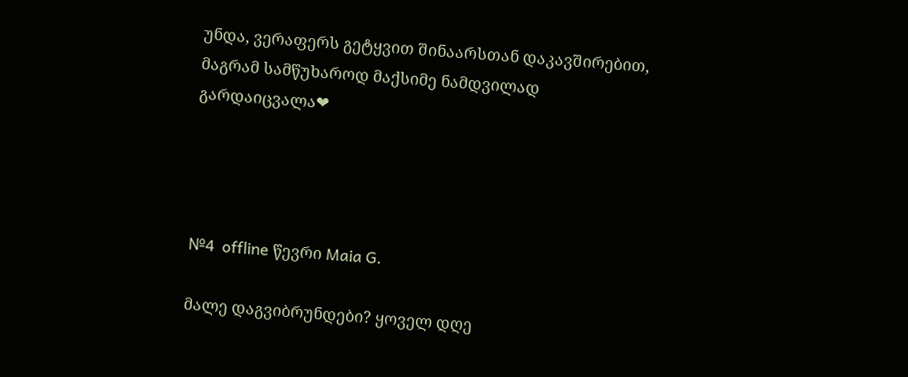უნდა, ვერაფერს გეტყვით შინაარსთან დაკავშირებით, მაგრამ სამწუხაროდ მაქსიმე ნამდვილად გარდაიცვალა❤




№4  offline წევრი Maia G.

მალე დაგვიბრუნდები? ყოველ დღე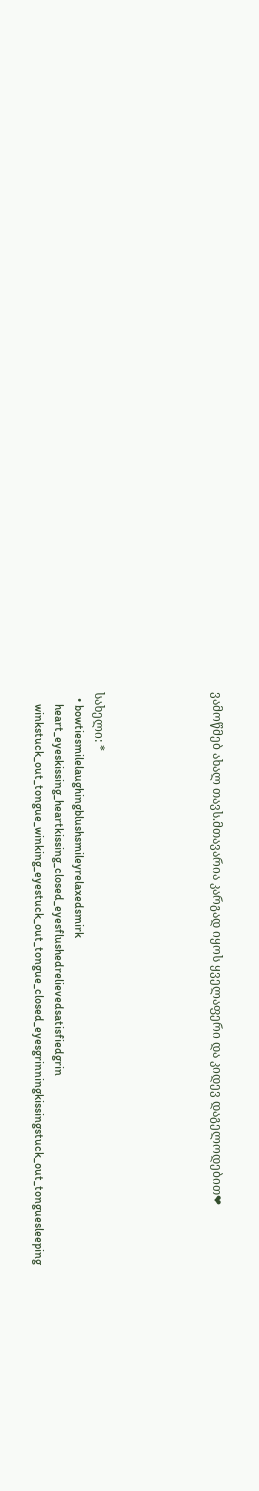ვამოწმებ ახალ თავს.მთავარია კარგად იყოს ყველაფერი და კიდევ დაგელოდებით❤





სახელი: *
  • bowtiesmilelaughingblushsmileyrelaxedsmirk
    heart_eyeskissing_heartkissing_closed_eyesflushedrelievedsatisfiedgrin
    winkstuck_out_tongue_winking_eyestuck_out_tongue_closed_eyesgrinningkissingstuck_out_tonguesleeping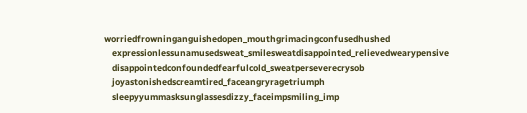worriedfrowninganguishedopen_mouthgrimacingconfusedhushed
    expressionlessunamusedsweat_smilesweatdisappointed_relievedwearypensive
    disappointedconfoundedfearfulcold_sweatperseverecrysob
    joyastonishedscreamtired_faceangryragetriumph
    sleepyyummasksunglassesdizzy_faceimpsmiling_imp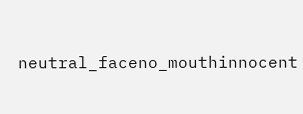neutral_faceno_mouthinnocent